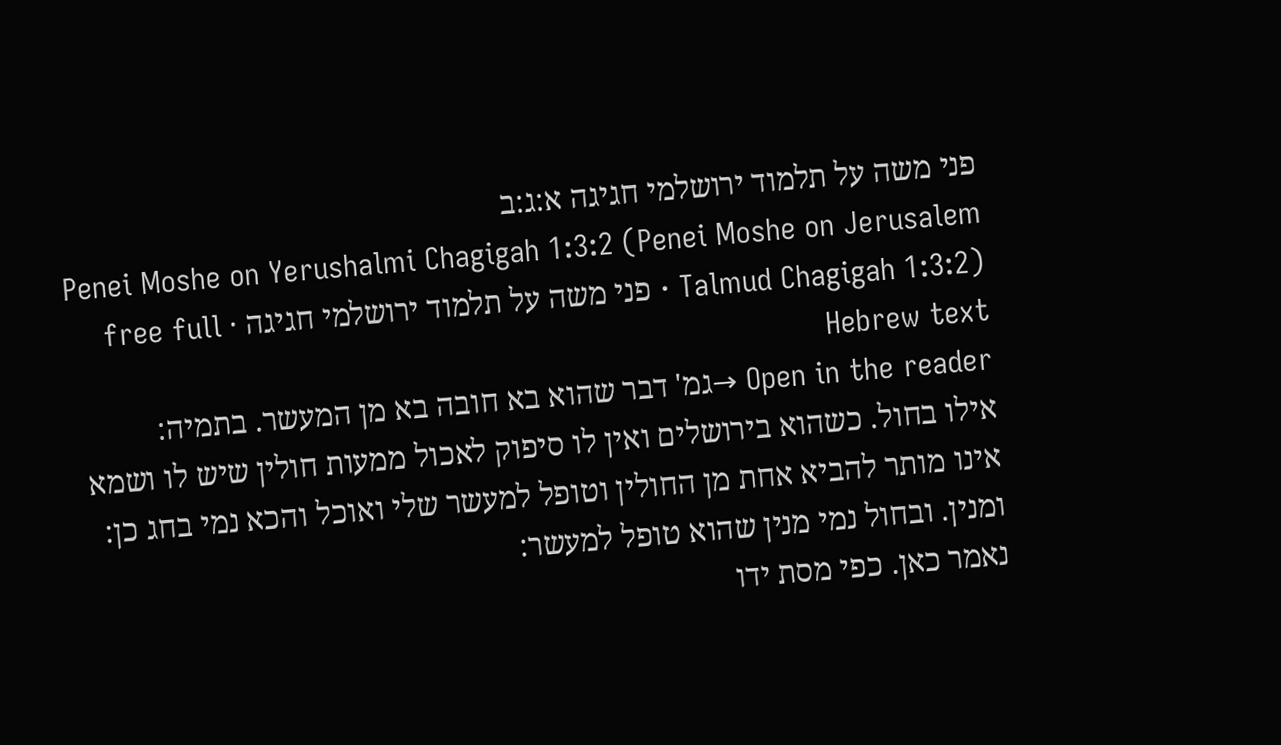פני משה על תלמוד ירושלמי חגיגה א:ג:ב
Penei Moshe on Yerushalmi Chagigah 1:3:2 (Penei Moshe on Jerusalem Talmud Chagigah 1:3:2) · פני משה על תלמוד ירושלמי חגיגה · free full Hebrew text
Open in the reader →גמ' דבר שהוא בא חובה בא מן המעשר. בתמיה:
אילו בחול. כשהוא בירושלים ואין לו סיפוק לאכול ממעות חולין שיש לו ושמא אינו מותר להביא אחת מן החולין וטופל למעשר שלי ואוכל והכא נמי בחג כן:
ומנין. ובחול נמי מנין שהוא טופל למעשר:
נאמר כאן. כפי מסת ידו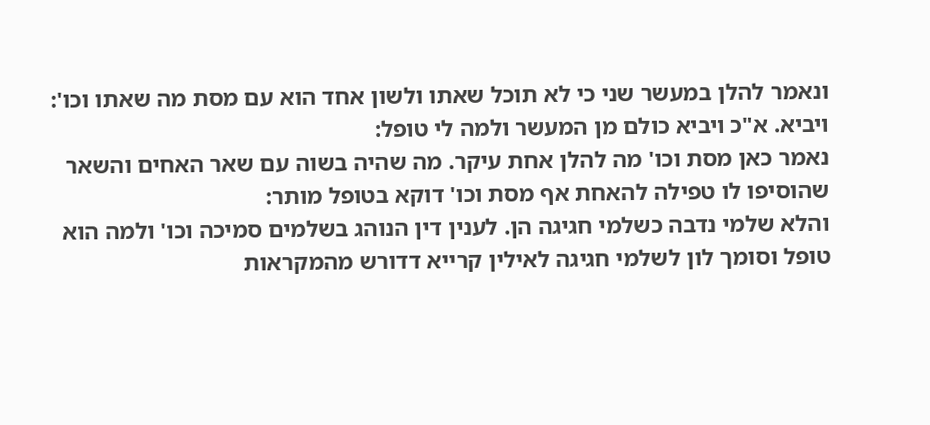ונאמר להלן במעשר שני כי לא תוכל שאתו ולשון אחד הוא עם מסת מה שאתו וכו':
ויביא. א"כ ויביא כולם מן המעשר ולמה לי טופל:
נאמר כאן מסת וכו' מה להלן אחת עיקר. מה שהיה בשוה עם שאר האחים והשאר שהוסיפו לו טפילה להאחת אף מסת וכו' דוקא בטופל מותר:
והלא שלמי נדבה כשלמי חגיגה הן. לענין דין הנוהג בשלמים סמיכה וכו' ולמה הוא טופל וסומך לון לשלמי חגיגה לאילין קרייא דדורש מהמקראות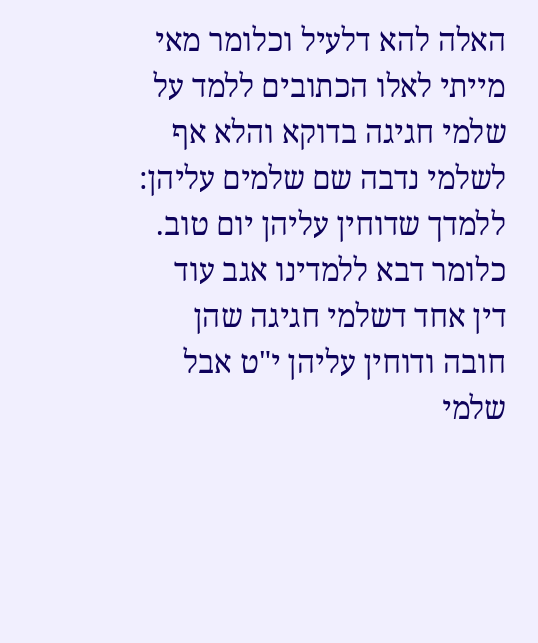האלה להא דלעיל וכלומר מאי מייתי לאלו הכתובים ללמד על שלמי חגיגה בדוקא והלא אף לשלמי נדבה שם שלמים עליהן:
ללמדך שדוחין עליהן יום טוב. כלומר דבא ללמדינו אגב עוד דין אחד דשלמי חגיגה שהן חובה ודוחין עליהן י"ט אבל שלמי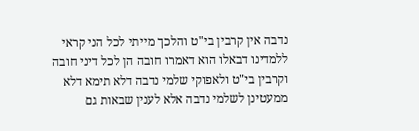נדבה אין קרבין בי"ט והלכך מייתי לכל הני קראי ללמדינו דבאלו הוא דאמרו חובה הן לכל דיני חובה וקרבין בי"ט ולאפוקי שלמי נדבה דלא תימא דלא ממעטינן לשלמי נדבה אלא לענין שבאות גם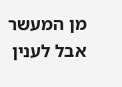מן המעשר אבל לענין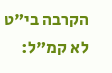הקרבה בי"ט לא קמ"ל: